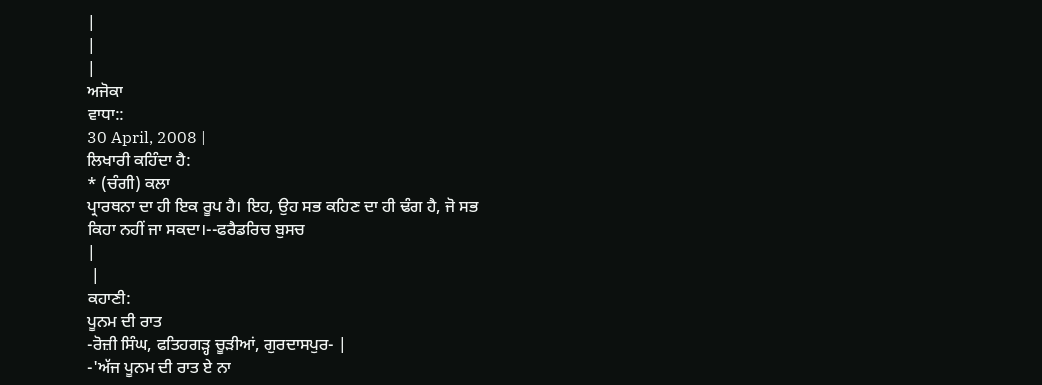|
|
|
ਅਜੋਕਾ
ਵਾਧਾ::
30 April, 2008 |
ਲਿਖਾਰੀ ਕਹਿੰਦਾ ਹੈ:
* (ਚੰਗੀ) ਕਲਾ
ਪ੍ਰਾਰਥਨਾ ਦਾ ਹੀ ਇਕ ਰੂਪ ਹੈ। ਇਹ, ਉਹ ਸਭ ਕਹਿਣ ਦਾ ਹੀ ਢੰਗ ਹੈ, ਜੋ ਸਭ
ਕਿਹਾ ਨਹੀਂ ਜਾ ਸਕਦਾ।--ਫਰੈਡਰਿਚ ਬੁਸਚ
|
 |
ਕਹਾਣੀ:
ਪੂਨਮ ਦੀ ਰਾਤ
-ਰੋਜ਼ੀ ਸਿੰਘ, ਫਤਿਹਗੜ੍ਹ ਚੂੜੀਆਂ, ਗੁਰਦਾਸਪੁਰ- |
-'ਅੱਜ ਪੂਨਮ ਦੀ ਰਾਤ ਏ ਨਾ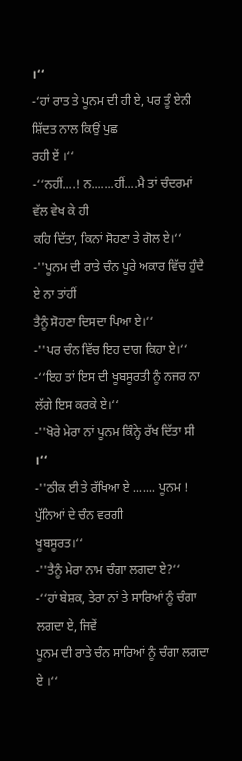।‘‘
-‘ਹਾਂ ਰਾਤ ਤੇ ਪੂਨਮ ਦੀ ਹੀ ਏ, ਪਰ ਤੂੰ ਏਨੀ ਸ਼ਿੱਦਤ ਨਾਲ ਕਿਉਂ ਪੁਛ
ਰਹੀ ਏਂ ।‘‘
-‘‘ਨਹੀਂ....! ਨ.......ਹੀਂ....ਮੈ ਤਾਂ ਚੰਦਰਮਾਂ ਵੱਲ ਵੇਖ ਕੇ ਹੀ
ਕਹਿ ਦਿੱਤਾ, ਕਿਨਾਂ ਸੋਹਣਾ ਤੇ ਗੋਲ ਏ।‘‘
-''ਪੂਨਮ ਦੀ ਰਾਤੇ ਚੰਨ ਪੂਰੇ ਅਕਾਰ ਵਿੱਚ ਹੁੰਦੈ ਏ ਨਾ ਤਾਂਹੀਂ
ਤੈਨੂੰ ਸੋਹਣਾ ਦਿਸਦਾ ਪਿਆ ਏ।‘‘
-''ਪਰ ਚੰਨ ਵਿੱਚ ਇਹ ਦਾਗ ਕਿਹਾ ਏ।‘‘
-‘‘ਇਹ ਤਾਂ ਇਸ ਦੀ ਖੂਬਸੂਰਤੀ ਨੂੰ ਨਜਰ ਨਾ ਲੱਗੇ ਇਸ ਕਰਕੇ ਏ।‘‘
-''ਖੋਰੇ ਮੇਰਾ ਨਾਂ ਪੂਨਮ ਕਿੰਨ੍ਹੇ ਰੱਖ ਦਿੱਤਾ ਸੀ ।‘‘
-''ਠੀਕ ਈ ਤੇ ਰੱਖਿਆ ਏ ....... ਪੂਨਮ ! ਪੁੱਨਿਆਂ ਦੇ ਚੰਨ ਵਰਗੀ
ਖੂਬਸੂਰਤ।‘‘
-''ਤੈਨੂੰ ਮੇਰਾ ਨਾਮ ਚੰਗਾ ਲਗਦਾ ਏ?‘‘
-‘‘ਹਾਂ ਬੇਸ਼ਕ, ਤੇਰਾ ਨਾਂ ਤੇ ਸਾਰਿਆਂ ਨੂੰ ਚੰਗਾ ਲਗਦਾ ਏ, ਜਿਵੇਂ
ਪੂਨਮ ਦੀ ਰਾਤੇ ਚੰਨ ਸਾਰਿਆਂ ਨੂੰ ਚੰਗਾ ਲਗਦਾ ਏ ।‘‘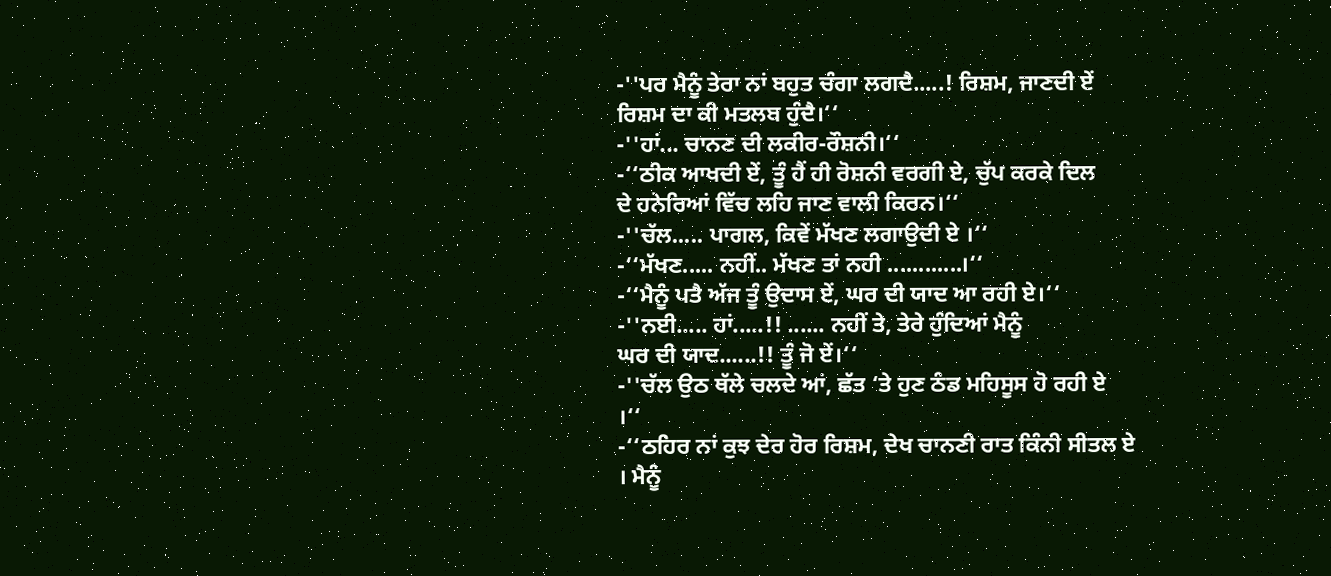-''ਪਰ ਮੈਨੂੰ ਤੇਰਾ ਨਾਂ ਬਹੁਤ ਚੰਗਾ ਲਗਦੈ.....! ਰਿਸ਼ਮ, ਜਾਣਦੀ ਏਂ
ਰਿਸ਼ਮ ਦਾ ਕੀ ਮਤਲਬ ਹੁੰਦੈ।‘‘
-''ਹਾਂ... ਚਾਨਣ ਦੀ ਲਕੀਰ-ਰੌਸ਼ਨੀ।‘‘
-‘‘ਠੀਕ ਆਖਦੀ ਏਂ, ਤੂੰ ਹੈਂ ਹੀ ਰੋਸ਼ਨੀ ਵਰਗੀ ਏ, ਚੁੱਪ ਕਰਕੇ ਦਿਲ
ਦੇ ਹਨੇਰਿਆਂ ਵਿੱਚ ਲਹਿ ਜਾਣ ਵਾਲੀ ਕਿਰਨ।‘‘
-''ਚੱਲ..... ਪਾਗਲ, ਕਿਵੇਂ ਮੱਖਣ ਲਗਾਉਦੀ ਏ ।‘‘
-‘‘ਮੱਖਣ..... ਨਹੀਂ.. ਮੱਖਣ ਤਾਂ ਨਹੀ ............।‘‘
-‘‘ਮੈਨੂੰ ਪਤੈ ਅੱਜ ਤੂੰ ਉਦਾਸ ਏਂ, ਘਰ ਦੀ ਯਾਦ ਆ ਰਹੀ ਏ।‘‘
-''ਨਈ..... ਹਾਂ.....!! ...... ਨਹੀਂ ਤੇ, ਤੇਰੇ ਹੁੰਦਿਆਂ ਮੈਨੂੰ
ਘਰ ਦੀ ਯਾਦ......!! ਤੂੰ ਜੋ ਏਂ।‘‘
-''ਚੱਲ ਉਠ ਥੱਲੇ ਚਲਦੇ ਆਂ, ਛੱਤ ‘ਤੇ ਹੁਣ ਠੰਡ ਮਹਿਸੂਸ ਹੋ ਰਹੀ ਏ
।‘‘
-‘‘ਠਹਿਰ ਨਾਂ ਕੁਝ ਦੇਰ ਹੋਰ ਰਿਸ਼ਮ, ਦੇਖ ਚਾਨਣੀ ਰਾਤ ਕਿੰਨੀ ਸੀਤਲ ਏ
। ਮੈਨੂੰ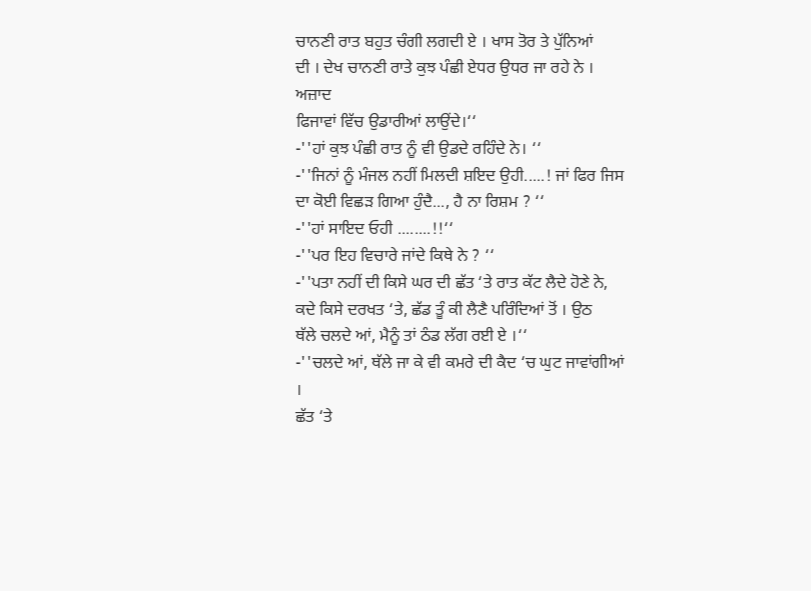ਚਾਨਣੀ ਰਾਤ ਬਹੁਤ ਚੰਗੀ ਲਗਦੀ ਏ । ਖਾਸ ਤੋਰ ਤੇ ਪੁੱਨਿਆਂ
ਦੀ । ਦੇਖ ਚਾਨਣੀ ਰਾਤੇ ਕੁਝ ਪੰਛੀ ਏਧਰ ਉਧਰ ਜਾ ਰਹੇ ਨੇ । ਅਜ਼ਾਦ
ਫਿਜਾਵਾਂ ਵਿੱਚ ਉਡਾਰੀਆਂ ਲਾਉਂਦੇ।‘‘
-''ਹਾਂ ਕੁਝ ਪੰਛੀ ਰਾਤ ਨੂੰ ਵੀ ਉਡਦੇ ਰਹਿੰਦੇ ਨੇ। ‘‘
-''ਜਿਨਾਂ ਨੂੰ ਮੰਜਲ ਨਹੀਂ ਮਿਲਦੀ ਸ਼ਇਦ ਉਹੀ.....! ਜਾਂ ਫਿਰ ਜਿਸ
ਦਾ ਕੋਈ ਵਿਛੜ ਗਿਆ ਹੁੰਦੈ..., ਹੈ ਨਾ ਰਿਸ਼ਮ ? ‘‘
-''ਹਾਂ ਸਾਇਦ ਓਹੀ ........!!‘‘
-''ਪਰ ਇਹ ਵਿਚਾਰੇ ਜਾਂਦੇ ਕਿਥੇ ਨੇ ? ‘‘
-''ਪਤਾ ਨਹੀਂ ਦੀ ਕਿਸੇ ਘਰ ਦੀ ਛੱਤ ‘ਤੇ ਰਾਤ ਕੱਟ ਲੈਦੇ ਹੋਣੇ ਨੇ,
ਕਦੇ ਕਿਸੇ ਦਰਖਤ ‘ਤੇ, ਛੱਡ ਤੂੰ ਕੀ ਲੈਣੈ ਪਰਿੰਦਿਆਂ ਤੋਂ । ਉਠ
ਥੱਲੇ ਚਲਦੇ ਆਂ, ਮੈਨੂੰ ਤਾਂ ਠੰਡ ਲੱਗ ਰਈ ਏ ।‘‘
-''ਚਲਦੇ ਆਂ, ਥੱਲੇ ਜਾ ਕੇ ਵੀ ਕਮਰੇ ਦੀ ਕੈਦ ‘ਚ ਘੁਟ ਜਾਵਾਂਗੀਆਂ ।
ਛੱਤ ‘ਤੇ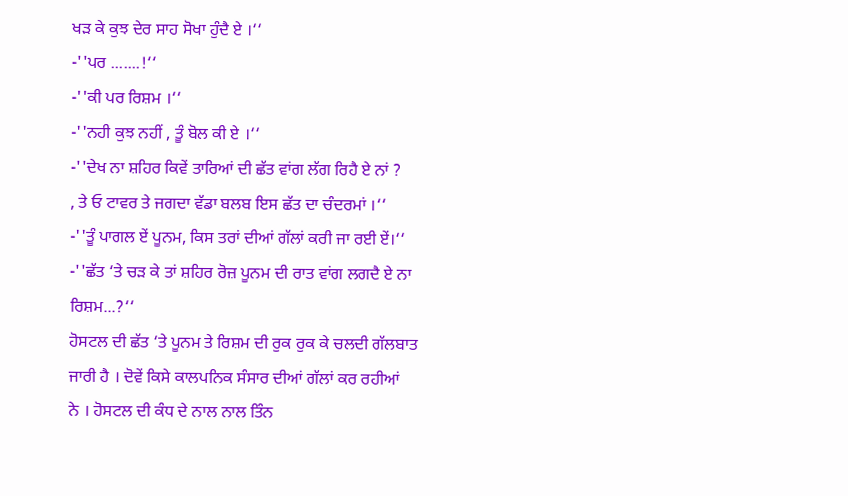ਖੜ ਕੇ ਕੁਝ ਦੇਰ ਸਾਹ ਸੋਖਾ ਹੁੰਦੈ ਏ ।‘‘
-''ਪਰ .......!‘‘
-''ਕੀ ਪਰ ਰਿਸ਼ਮ ।‘‘
-''ਨਹੀ ਕੁਝ ਨਹੀਂ , ਤੂੰ ਬੋਲ ਕੀ ਏ ।‘‘
-''ਦੇਖ ਨਾ ਸ਼ਹਿਰ ਕਿਵੇਂ ਤਾਰਿਆਂ ਦੀ ਛੱਤ ਵਾਂਗ ਲੱਗ ਰਿਹੈ ਏ ਨਾਂ ?
, ਤੇ ਓ ਟਾਵਰ ਤੇ ਜਗਦਾ ਵੱਡਾ ਬਲਬ ਇਸ ਛੱਤ ਦਾ ਚੰਦਰਮਾਂ ।‘‘
-''ਤੂੰ ਪਾਗਲ ਏਂ ਪੂਨਮ, ਕਿਸ ਤਰਾਂ ਦੀਆਂ ਗੱਲਾਂ ਕਰੀ ਜਾ ਰਈ ਏਂ।‘‘
-''ਛੱਤ ‘ਤੇ ਚੜ ਕੇ ਤਾਂ ਸ਼ਹਿਰ ਰੋਜ਼ ਪੂਨਮ ਦੀ ਰਾਤ ਵਾਂਗ ਲਗਦੈ ਏ ਨਾ
ਰਿਸ਼ਮ...?‘‘
ਹੋਸਟਲ ਦੀ ਛੱਤ ‘ਤੇ ਪੂਨਮ ਤੇ ਰਿਸ਼ਮ ਦੀ ਰੁਕ ਰੁਕ ਕੇ ਚਲਦੀ ਗੱਲਬਾਤ
ਜਾਰੀ ਹੈ । ਦੋਵੇਂ ਕਿਸੇ ਕਾਲਪਨਿਕ ਸੰਸਾਰ ਦੀਆਂ ਗੱਲਾਂ ਕਰ ਰਹੀਆਂ
ਨੇ । ਹੋਸਟਲ ਦੀ ਕੰਧ ਦੇ ਨਾਲ ਨਾਲ ਤਿੰਨ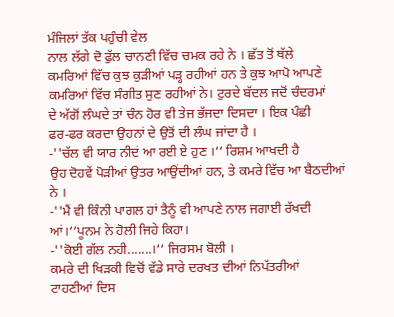ਮੰਜਿਲਾਂ ਤੱਕ ਪਹੁੰਚੀ ਵੇਲ
ਨਾਲ ਲੱਗੇ ਦੋ ਫੁੱਲ ਚਾਨਣੀ ਵਿੱਚ ਚਮਕ ਰਹੇ ਨੇ । ਛੱਤ ਤੋਂ ਥੱਲੇ
ਕਮਰਿਆਂ ਵਿੱਚ ਕੁਝ ਕੁੜੀਆਂ ਪੜ੍ਹ ਰਹੀਆਂ ਹਨ ਤੇ ਕੁਝ ਆਪੋ ਆਪਣੇ
ਕਮਰਿਆਂ ਵਿੱਚ ਸੰਗੀਤ ਸੁਣ ਰਹੀਆਂ ਨੇ। ਟੁਰਦੇ ਬੱਦਲ ਜਦੋਂ ਚੰਦਰਮਾਂ
ਦੇ ਅੱਗੋਂ ਲੰਘਦੇ ਤਾਂ ਚੰਨ ਹੋਰ ਵੀ ਤੇਜ ਭੱਜਦਾ ਦਿਸਦਾ । ਇਕ ਪੰਛੀ
ਫਰ-ਫਰ ਕਰਦਾ ਉਹਨਾਂ ਦੇ ਉਤੋਂ ਦੀ ਲੰਘ ਜਾਂਦਾ ਹੈ ।
-''ਚੱਲ ਵੀ ਯਾਰ ਨੀਦਂ ਆ ਰਈ ਏ ਹੁਣ ।‘‘ ਰਿਸ਼ਮ ਆਖਦੀ ਹੈ
ਉਹ ਦੋਹਵੇਂ ਪੋੜੀਆਂ ਉਤਰ ਆਉਂਦੀਆਂ ਹਨ, ਤੇ ਕਮਰੇ ਵਿੱਚ ਆ ਬੈਠਦੀਆਂ
ਨੇ ।
-''ਮੈਂ ਵੀ ਕਿੰਨੀ ਪਾਗਲ ਹਾਂ ਤੈਨੂੰ ਵੀ ਆਪਣੇ ਨਾਲ ਜਗਾਈ ਰੱਖਦੀ
ਆਂ।‘‘ਪੂਨਮ ਨੇ ਹੋਲੀ ਜਿਹੇ ਕਿਹਾ।
-''ਕੋਈ ਗੱਲ ਨਹੀ.......।‘‘ ਜਿਰਸਮ ਬੋਲੀ ।
ਕਮਰੇ ਦੀ ਖਿੜਕੀ ਵਿਚੋਂ ਵੱਡੇ ਸਾਰੇ ਦਰਖਤ ਦੀਆਂ ਨਿਪੱਤਰੀਆਂ
ਟਾਹਣੀਆਂ ਦਿਸ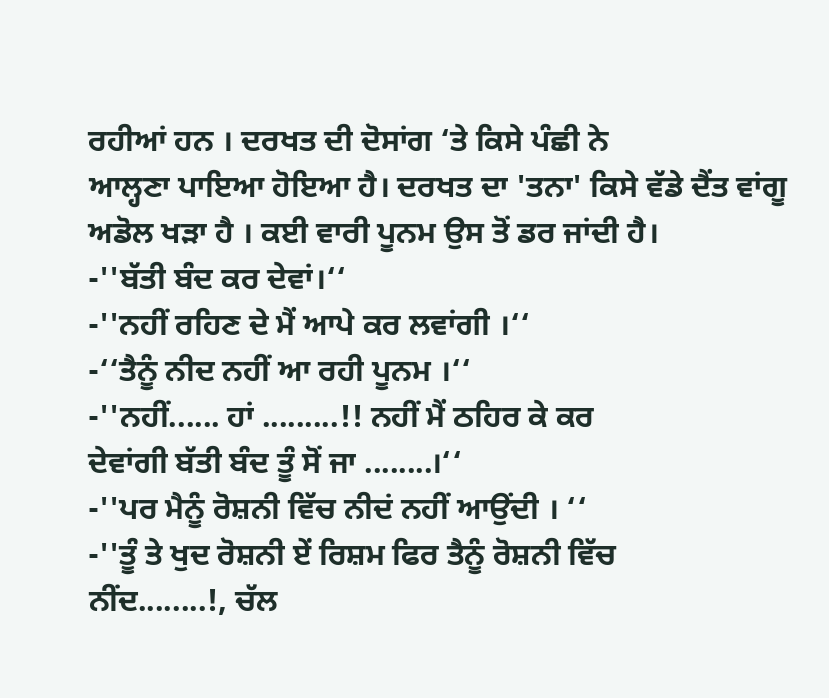ਰਹੀਆਂ ਹਨ । ਦਰਖਤ ਦੀ ਦੋਸਾਂਗ ‘ਤੇ ਕਿਸੇ ਪੰਛੀ ਨੇ
ਆਲ੍ਹਣਾ ਪਾਇਆ ਹੋਇਆ ਹੈ। ਦਰਖਤ ਦਾ 'ਤਨਾ' ਕਿਸੇ ਵੱਡੇ ਦੈਂਤ ਵਾਂਗੂ
ਅਡੋਲ ਖੜਾ ਹੈ । ਕਈ ਵਾਰੀ ਪੂਨਮ ਉਸ ਤੋਂ ਡਰ ਜਾਂਦੀ ਹੈ।
-''ਬੱਤੀ ਬੰਦ ਕਰ ਦੇਵਾਂ।‘‘
-''ਨਹੀਂ ਰਹਿਣ ਦੇ ਮੈਂ ਆਪੇ ਕਰ ਲਵਾਂਗੀ ।‘‘
-‘‘ਤੈਨੂੰ ਨੀਦ ਨਹੀਂ ਆ ਰਹੀ ਪੂਨਮ ।‘‘
-''ਨਹੀਂ...... ਹਾਂ .........!! ਨਹੀਂ ਮੈਂ ਠਹਿਰ ਕੇ ਕਰ
ਦੇਵਾਂਗੀ ਬੱਤੀ ਬੰਦ ਤੂੰ ਸੋਂ ਜਾ ........।‘‘
-''ਪਰ ਮੈਨੂੰ ਰੋਸ਼ਨੀ ਵਿੱਚ ਨੀਦਂ ਨਹੀਂ ਆਉਂਦੀ । ‘‘
-''ਤੂੰ ਤੇ ਖੁਦ ਰੋਸ਼ਨੀ ਏਂ ਰਿਸ਼ਮ ਫਿਰ ਤੈਨੂੰ ਰੋਸ਼ਨੀ ਵਿੱਚ
ਨੀਂਦ........!, ਚੱਲ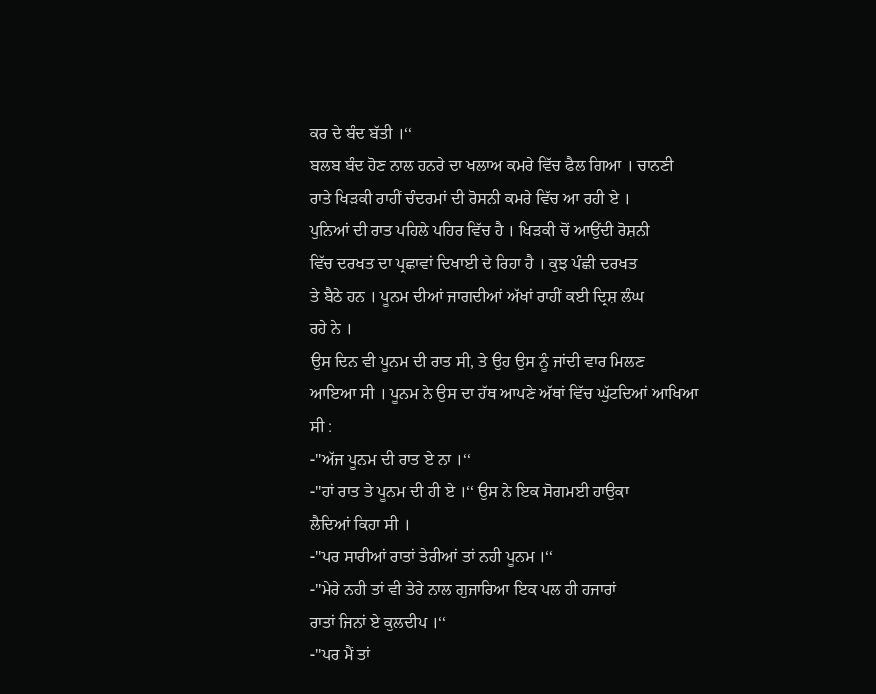ਕਰ ਦੇ ਬੰਦ ਬੱਤੀ ।‘‘
ਬਲਬ ਬੰਦ ਹੋਣ ਨਾਲ ਹਨਰੇ ਦਾ ਖਲਾਅ ਕਮਰੇ ਵਿੱਚ ਫੈਲ ਗਿਆ । ਚਾਨਣੀ
ਰਾਤੇ ਖਿੜਕੀ ਰਾਹੀਂ ਚੰਦਰਮਾਂ ਦੀ ਰੋਸਨੀ ਕਮਰੇ ਵਿੱਚ ਆ ਰਹੀ ਏ ।
ਪੁਨਿਆਂ ਦੀ ਰਾਤ ਪਹਿਲੇ ਪਹਿਰ ਵਿੱਚ ਹੈ । ਖਿੜਕੀ ਚੋਂ ਆਉਂਦੀ ਰੋਸ਼ਨੀ
ਵਿੱਚ ਦਰਖਤ ਦਾ ਪ੍ਰਛਾਵਾਂ ਦਿਖਾਈ ਦੇ ਰਿਹਾ ਹੈ । ਕੁਝ ਪੰਛੀ ਦਰਖਤ
ਤੇ ਬੈਠੇ ਹਨ । ਪੂਨਮ ਦੀਆਂ ਜਾਗਦੀਆਂ ਅੱਖਾਂ ਰਾਹੀਂ ਕਈ ਦ੍ਰਿਸ਼ ਲੰਘ
ਰਹੇ ਨੇ ।
ਉਸ ਦਿਨ ਵੀ ਪੂਨਮ ਦੀ ਰਾਤ ਸੀ, ਤੇ ਉਹ ਉਸ ਨੂੰ ਜਾਂਦੀ ਵਾਰ ਮਿਲਣ
ਆਇਆ ਸੀ । ਪੂਨਮ ਨੇ ਉਸ ਦਾ ਹੱਥ ਆਪਣੇ ਅੱਥਾਂ ਵਿੱਚ ਘੁੱਟਦਿਆਂ ਆਖਿਆ
ਸੀ :
-''ਅੱਜ ਪੂਨਮ ਦੀ ਰਾਤ ਏ ਨਾ ।‘‘
-''ਹਾਂ ਰਾਤ ਤੇ ਪੂਨਮ ਦੀ ਹੀ ਏ ।‘‘ ਉਸ ਨੇ ਇਕ ਸੋਗਮਈ ਹਾਉਕਾ
ਲੈਦਿਆਂ ਕਿਹਾ ਸੀ ।
-''ਪਰ ਸਾਰੀਆਂ ਰਾਤਾਂ ਤੇਰੀਆਂ ਤਾਂ ਨਹੀ ਪੂਨਮ ।‘‘
-''ਮੇਰੇ ਨਹੀ ਤਾਂ ਵੀ ਤੇਰੇ ਨਾਲ ਗੁਜਾਰਿਆ ਇਕ ਪਲ ਹੀ ਹਜਾਰਾਂ
ਰਾਤਾਂ ਜਿਨਾਂ ਏ ਕੁਲਦੀਪ ।‘‘
-''ਪਰ ਮੈਂ ਤਾਂ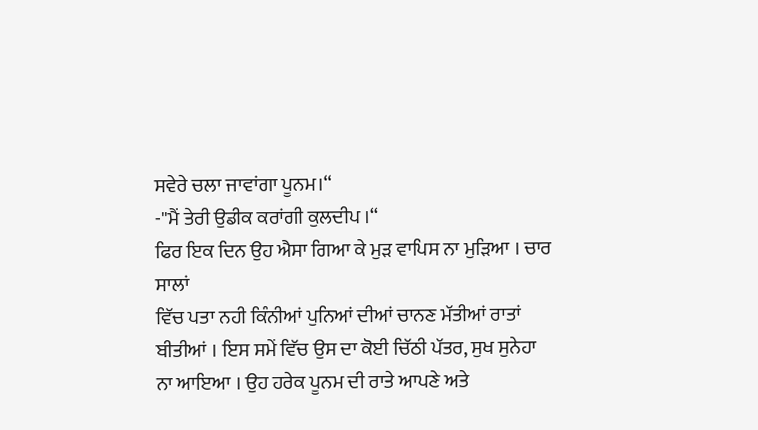ਸਵੇਰੇ ਚਲਾ ਜਾਵਾਂਗਾ ਪੂਨਮ।‘‘
-''ਮੈਂ ਤੇਰੀ ਉਡੀਕ ਕਰਾਂਗੀ ਕੁਲਦੀਪ ।‘‘
ਫਿਰ ਇਕ ਦਿਨ ਉਹ ਐਸਾ ਗਿਆ ਕੇ ਮੁੜ ਵਾਪਿਸ ਨਾ ਮੁੜਿਆ । ਚਾਰ ਸਾਲਾਂ
ਵਿੱਚ ਪਤਾ ਨਹੀ ਕਿੰਨੀਆਂ ਪੁਨਿਆਂ ਦੀਆਂ ਚਾਨਣ ਮੱਤੀਆਂ ਰਾਤਾਂ
ਬੀਤੀਆਂ । ਇਸ ਸਮੇਂ ਵਿੱਚ ਉਸ ਦਾ ਕੋਈ ਚਿੱਠੀ ਪੱਤਰ, ਸੁਖ ਸੁਨੇਹਾ
ਨਾ ਆਇਆ । ਉਹ ਹਰੇਕ ਪੂਨਮ ਦੀ ਰਾਤੇ ਆਪਣੇ ਅਤੇ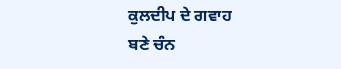ਕੁਲਦੀਪ ਦੇ ਗਵਾਹ
ਬਣੇ ਚੰਨ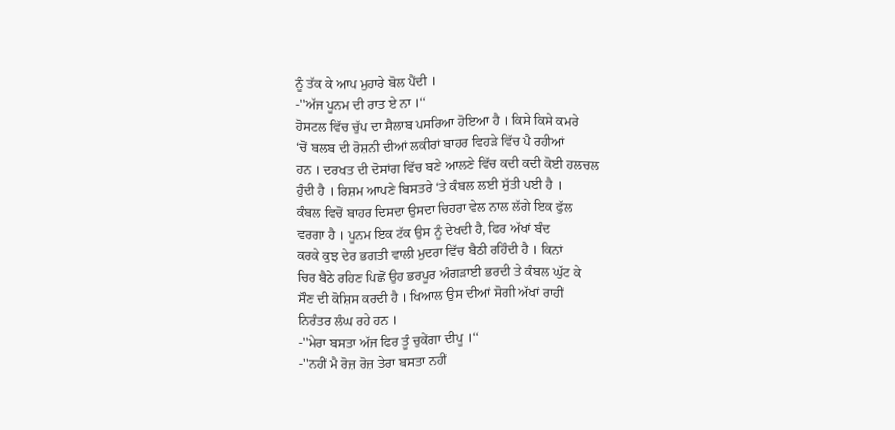ਨੂੰ ਤੱਕ ਕੇ ਆਪ ਮੁਹਾਰੇ ਬੋਲ ਪੈਂਦੀ ।
-''ਅੱਜ ਪੂਨਮ ਦੀ ਰਾਤ ਏ ਨਾ ।‘‘
ਹੋਸਟਲ ਵਿੱਚ ਚੁੱਪ ਦਾ ਸੈਲਾਬ ਪਸਰਿਆ ਹੋਇਆ ਹੈ । ਕਿਸੇ ਕਿਸੇ ਕਮਰੇ
‘ਚੋਂ ਬਲਬ ਦੀ ਰੋਸ਼ਨੀ ਦੀਆਂ ਲਕੀਰਾਂ ਬਾਹਰ ਵਿਹੜੇ ਵਿੱਚ ਪੈ ਰਹੀਆਂ
ਹਨ । ਦਰਖਤ ਦੀ ਦੋਸਾਂਗ ਵਿੱਚ ਬਣੇ ਆਲਣੇ ਵਿੱਚ ਕਦੀ ਕਦੀ ਕੋਈ ਹਲਚਲ
ਹੁੰਦੀ ਹੈ । ਰਿਸ਼ਮ ਆਪਣੇ ਬਿਸਤਰੇ ‘ਤੇ ਕੰਬਲ ਲਈ ਸੁੱਤੀ ਪਈ ਹੈ ।
ਕੰਬਲ ਵਿਚੋਂ ਬਾਹਰ ਦਿਸਦਾ ਉਸਦਾ ਚਿਹਰਾ ਵੇਲ ਨਾਲ ਲੱਗੇ ਇਕ ਫੁੱਲ
ਵਰਗਾ ਹੈ । ਪੂਨਮ ਇਕ ਟੱਕ ਉਸ ਨੂੰ ਦੇਖਦੀ ਹੈ, ਫਿਰ ਅੱਖਾਂ ਬੰਦ
ਕਰਕੇ ਕੁਝ ਦੇਰ ਭਗਤੀ ਵਾਲੀ ਮੁਦਰਾ ਵਿੱਚ ਬੈਠੀ ਰਹਿੰਦੀ ਹੈ । ਕਿਨਾਂ
ਚਿਰ ਬੈਠੇ ਰਹਿਣ ਪਿਛੋਂ ਉਹ ਭਰਪੂਰ ਅੰਗੜਾਈ ਭਰਦੀ ਤੇ ਕੰਬਲ ਘੁੱਟ ਕੇ
ਸੌਣ ਦੀ ਕੋਸ਼ਿਸ ਕਰਦੀ ਹੈ । ਖਿਆਲ ਉਸ ਦੀਆਂ ਸੋਗੀ ਅੱਖਾਂ ਰਾਹੀਂ
ਨਿਰੰਤਰ ਲੰਘ ਰਹੇ ਹਨ ।
-''ਮੇਰਾ ਬਸਤਾ ਅੱਜ ਫਿਰ ਤੂੰ ਚੁਕੇਂਗਾ ਦੀਪੂ ।‘‘
-''ਨਹੀਂ ਮੈ ਰੋਜ਼ ਰੋਜ਼ ਤੇਰਾ ਬਸਤਾ ਨਹੀਂ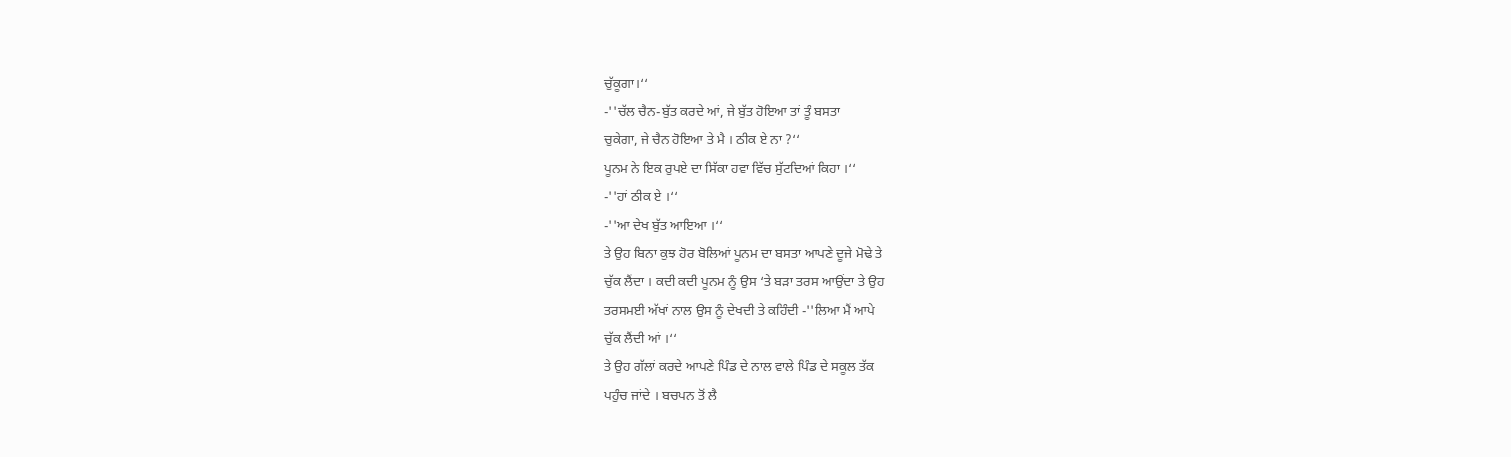ਚੁੱਕੂਗਾ।‘‘
-''ਚੱਲ ਚੈਨ-ਬੁੱਤ ਕਰਦੇ ਆਂ, ਜੇ ਬੁੱਤ ਹੋਇਆ ਤਾਂ ਤੂੰ ਬਸਤਾ
ਚੁਕੇਗਾ, ਜੇ ਚੈਨ ਹੋਇਆ ਤੇ ਮੈ । ਠੀਕ ਏ ਨਾ ?‘‘
ਪੂਨਮ ਨੇ ਇਕ ਰੁਪਏ ਦਾ ਸਿੱਕਾ ਹਵਾ ਵਿੱਚ ਸੁੱਟਦਿਆਂ ਕਿਹਾ ।‘‘
-''ਹਾਂ ਠੀਕ ਏ ।‘‘
-''ਆ ਦੇਖ ਬੁੱਤ ਆਇਆ ।‘‘
ਤੇ ਉਹ ਬਿਨਾ ਕੁਝ ਹੋਰ ਬੋਲਿਆਂ ਪੂਨਮ ਦਾ ਬਸਤਾ ਆਪਣੇ ਦੂਜੇ ਮੋਢੇ ਤੇ
ਚੁੱਕ ਲੈਂਦਾ । ਕਦੀ ਕਦੀ ਪੂਨਮ ਨੂੰ ਉਸ ‘ਤੇ ਬੜਾ ਤਰਸ ਆਉਂਦਾ ਤੇ ਉਹ
ਤਰਸਮਈ ਅੱਖਾਂ ਨਾਲ ਉਸ ਨੂੰ ਦੇਖਦੀ ਤੇ ਕਹਿੰਦੀ -''ਲਿਆ ਮੈਂ ਆਪੇ
ਚੁੱਕ ਲੈਂਦੀ ਆਂ ।‘‘
ਤੇ ਉਹ ਗੱਲਾਂ ਕਰਦੇ ਆਪਣੇ ਪਿੰਡ ਦੇ ਨਾਲ ਵਾਲੇ ਪਿੰਡ ਦੇ ਸਕੂਲ ਤੱਕ
ਪਹੁੰਚ ਜਾਂਦੇ । ਬਚਪਨ ਤੋਂ ਲੈ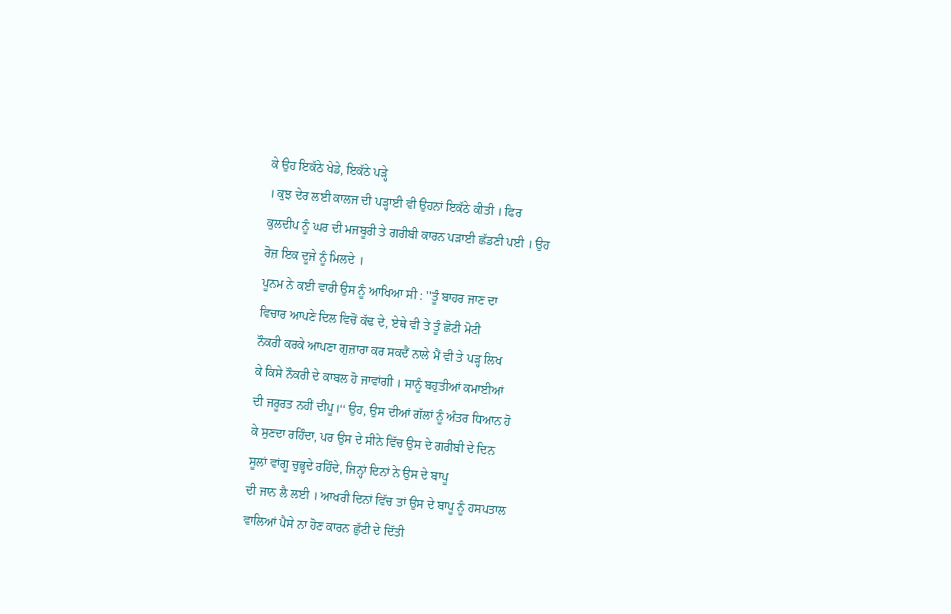ਕੇ ਉਹ ਇਕੱਠੇ ਖੇਡੇ, ਇਕੱਠੇ ਪੜ੍ਹੇ
। ਕੁਝ ਦੇਰ ਲਈ ਕਾਲਜ ਦੀ ਪੜ੍ਹਾਈ ਵੀ ਉਹਨਾਂ ਇਕੱਠੇ ਕੀਤੀ । ਫਿਰ
ਕੁਲਦੀਪ ਨੂੰ ਘਰ ਦੀ ਮਜਬੂਰੀ ਤੇ ਗਰੀਬੀ ਕਾਰਨ ਪੜਾਈ ਛੱਡਣੀ ਪਈ । ਉਹ
ਰੋਜ਼ ਇਕ ਦੂਜੇ ਨੂੰ ਮਿਲਦੇ ।
ਪੂਨਮ ਨੇ ਕਈ ਵਾਰੀ ਉਸ ਨੂੰ ਆਖਿਆ ਸੀ : ''ਤੂੰ ਬਾਹਰ ਜਾਣ ਦਾ
ਵਿਚਾਰ ਆਪਣੇ ਦਿਲ ਵਿਚੋਂ ਕੱਢ ਦੇ, ਏਥੇ ਵੀ ਤੇ ਤੂੰ ਛੋਟੀ ਮੋਟੀ
ਨੌਕਰੀ ਕਰਕੇ ਆਪਣਾ ਗੁਜ਼ਾਰਾ ਕਰ ਸਕਦੈਂ ਨਾਲੇ ਮੈਂ ਵੀ ਤੇ ਪੜ੍ਹ ਲਿਖ
ਕੇ ਕਿਸੇ ਨੌਕਰੀ ਦੇ ਕਾਬਲ ਹੋ ਜਾਵਾਂਗੀ । ਸਾਨੂੰ ਬਹੁਤੀਆਂ ਕਮਾਈਆਂ
ਦੀ ਜਰੂਰਤ ਨਹੀਂ ਦੀਪੂ।‘‘ ਉਹ, ਉਸ ਦੀਆਂ ਗੱਲਾਂ ਨੂੰ ਅੰਤਰ ਧਿਆਨ ਹੋ
ਕੇ ਸੁਣਦਾ ਰਹਿੰਦਾ, ਪਰ ਉਸ ਦੇ ਸੀਨੇ ਵਿੱਚ ਉਸ ਦੇ ਗਰੀਬੀ ਦੇ ਦਿਨ
ਸੂਲਾਂ ਵਾਂਗੂ ਚੁਭ੍ਹਦੇ ਰਹਿੰਦੇ, ਜਿਨ੍ਹਾਂ ਦਿਨਾਂ ਨੇ ਉਸ ਦੇ ਬਾਪੂ
ਦੀ ਜਾਨ ਲੈ ਲਈ । ਆਖਰੀ ਦਿਨਾਂ ਵਿੱਚ ਤਾਂ ਉਸ ਦੇ ਬਾਪੂ ਨੂੰ ਹਸਪਤਾਲ
ਵਾਲਿਆਂ ਪੈਸੇ ਨਾ ਹੋਣ ਕਾਰਨ ਛੁੱਟੀ ਦੇ ਦਿੱਤੀ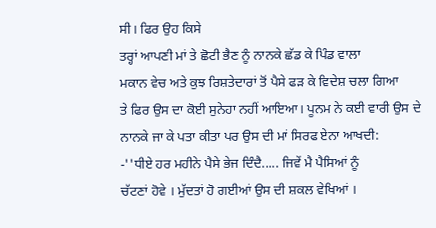ਸੀ। ਫਿਰ ਉਹ ਕਿਸੇ
ਤਰ੍ਹਾਂ ਆਪਣੀ ਮਾਂ ਤੇ ਛੋਟੀ ਭੈਣ ਨੂੰ ਨਾਨਕੇ ਛੱਡ ਕੇ ਪਿੰਡ ਵਾਲਾ
ਮਕਾਨ ਵੇਚ ਅਤੇ ਕੁਝ ਰਿਸ਼ਤੇਦਾਰਾਂ ਤੋਂ ਪੈਸੇ ਫੜ ਕੇ ਵਿਦੇਸ਼ ਚਲਾ ਗਿਆ
ਤੇ ਫਿਰ ਉਸ ਦਾ ਕੋਈ ਸੁਨੇਹਾ ਨਹੀਂ ਆਇਆ। ਪੂਨਮ ਨੇ ਕਈ ਵਾਰੀ ਉਸ ਦੇ
ਨਾਨਕੇ ਜਾ ਕੇ ਪਤਾ ਕੀਤਾ ਪਰ ਉਸ ਦੀ ਮਾਂ ਸਿਰਫ ਏਨਾ ਆਖਦੀ:
-''ਧੀਏ ਹਰ ਮਹੀਨੇ ਪੈਸੇ ਭੇਜ ਦਿੰਦੈ..... ਜਿਵੇਂ ਮੈ ਪੈਸਿਆਂ ਨੂੰ
ਚੱਟਣਾਂ ਹੋਵੇ । ਮੁੱਦਤਾਂ ਹੋ ਗਈਆਂ ਉਸ ਦੀ ਸ਼ਕਲ ਵੇਖਿਆਂ ।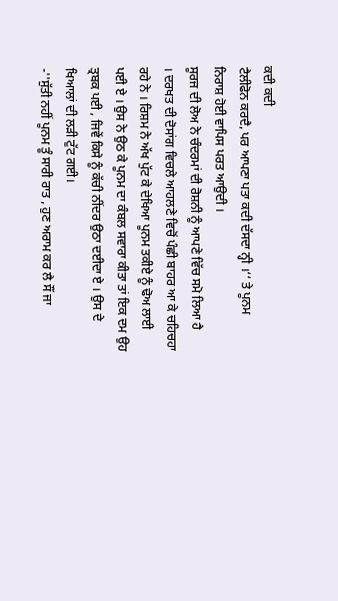ਕਦੀ ਕਦੀ
ਟੈਲੀਫੋਨ ਕਰਦੈ, ਪਰ ਆਪਣਾ ਪਤਾ ਕਦੀ ਦੱਸਦਾ ਨ੍ਹੀ ।‘‘ ਤੇ ਪੂਨਮ
ਨਿਰਾਸ਼ ਹੋਈ ਵਾਪਿਸ ਪਰਤ ਆਉਦੀ ।
ਸੂਰਜ ਦੀ ਲੋਅ ਨੇ ਚੰਦਰਮਾਂ ਦੀ ਰੋਸ਼ਨੀ ਨੂੰ ਆਪਣੇ ਵਿੱਚ ਸਮੋ ਲਿਆ ਹੈ
। ਦਰਖਤ ਦੀ ਦੋਸਾਂਗ ਵਿਚਲੇ ਆਹਲਣੇ ਵਿਚੋਂ ਪੰਛੀ ਬਾਹਰ ਆ ਕੇ ਚਹਿਚਹਾ
ਰਹੇ ਨੇ । ਰਿਸ਼ਮ ਨੇ ਅੱਖ ਪੁੱਟ ਕੇ ਦੇਖਿਆ ਪੂਨਮ ਤਕੀਏ ਨੂੰ ਢੋਅ ਲਾਈ
ਪਈ ਏ । ਉਸ ਨੇ ਉਠ ਕੇ ਪੂਨਮ ਦਾ ਕੰਬਲ ਸਵਾਰਾ ਕੀਤਾ ਤਾਂ ਇਕ ਦਮ ਉਹ
ਤ੍ਰਬਕ ਪਈ , ਜਿਵੇਂ ਕਿਸੇ ਨੂੰ ਕੱਚੀ ਨੀਂਦਰ ਉਠਾ ਦਈਦਾ ਏ । ਉਸ ਦੇ
ਖਿਆਲਾਂ ਦੀ ਲੜੀ ਟੁੱਟ ਗਈ।
-''ਸੁੱਤੀ ਨਹੀਂ ਪੂਨਮ ਤੂੰ ਸਾਰੀ ਰਾਤ , ਹੁਣ ਅਰਾਮ ਕਰ ਲੈ ਸੌਂ ਜਾ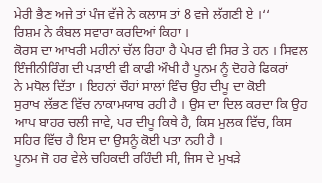ਮੇਰੀ ਭੈਣ ਅਜੇ ਤਾਂ ਪੰਜ ਵੱਜੇ ਨੇ ਕਲਾਸ ਤਾਂ 8 ਵਜੇ ਲੱਗਣੀ ਏ ।‘‘
ਰਿਸ਼ਮ ਨੇ ਕੰਬਲ ਸਵਾਰਾ ਕਰਦਿਆਂ ਕਿਹਾ ।
ਕੋਰਸ ਦਾ ਆਖਰੀ ਮਹੀਨਾਂ ਚੱਲ ਰਿਹਾ ਹੈ ਪੇਪਰ ਵੀ ਸਿਰ ਤੇ ਹਨ । ਸਿਵਲ
ਇੰਜੀਨੀਰਿੰਗ ਦੀ ਪੜਾਈ ਵੀ ਕਾਫੀ ਔਖੀ ਹੈ ਪੂਨਮ ਨੂੰ ਦੋਹਰੇ ਫਿਕਰਾਂ
ਨੇ ਮਧੋਲ ਦਿੱਤਾ । ਇਹਨਾਂ ਚੌਹਾਂ ਸਾਲਾਂ ਵਿੰਚ ਉਹ ਦੀਪੂ ਦਾ ਕੋਈ
ਸੁਰਾਖ ਲੱਭਣ ਵਿੱਚ ਨਾਕਾਮਯਾਬ ਰਹੀ ਹੈ । ਉਸ ਦਾ ਦਿਲ ਕਰਦਾ ਕਿ ਉਹ
ਆਪ ਬਾਹਰ ਚਲੀ ਜਾਵੇ, ਪਰ ਦੀਪੂ ਕਿਥੇ ਹੈ, ਕਿਸ ਮੁਲਕ ਵਿੱਚ, ਕਿਸ
ਸਹਿਰ ਵਿੱਚ ਹੈ ਇਸ ਦਾ ਉਸਨੂੰ ਕੋਈ ਪਤਾ ਨਹੀ ਹੈ ।
ਪੂਨਮ ਜੋ ਹਰ ਵੇਲੇ ਚਹਿਕਦੀ ਰਹਿੰਦੀ ਸੀ, ਜਿਸ ਦੇ ਮੁਖੜੇ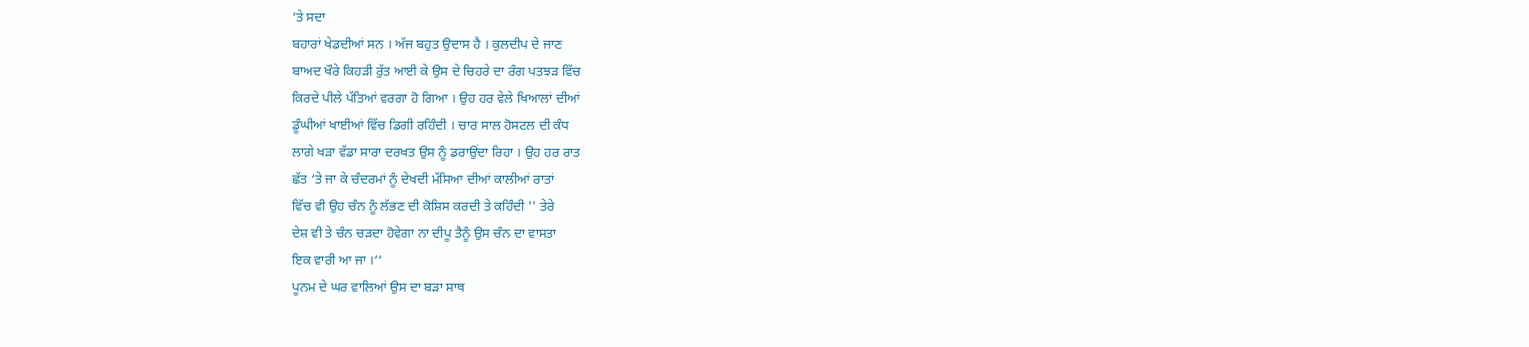‘ਤੇ ਸਦਾ
ਬਹਾਰਾਂ ਖੇਡਦੀਆਂ ਸਨ । ਅੱਜ ਬਹੁਤ ਉਦਾਸ ਹੈ । ਕੁਲਦੀਪ ਦੇ ਜਾਣ
ਬਾਅਦ ਖੌਰੇ ਕਿਹੜੀ ਰੁੱਤ ਆਈ ਕੇ ਉਸ ਦੇ ਚਿਹਰੇ ਦਾ ਰੰਗ ਪਤਝੜ ਵਿੱਚ
ਕਿਰਦੇ ਪੀਲੇ ਪੱਤਿਆਂ ਵਰਗਾ ਹੋ ਗਿਆ । ਉਹ ਹਰ ਵੇਲੇ ਖਿਆਲਾਂ ਦੀਆਂ
ਡੂੰਘੀਆਂ ਖਾਈਆਂ ਵਿੱਚ ਡਿਗੀ ਰਹਿੰਦੀ । ਚਾਰ ਸਾਲ ਹੋਸਟਲ ਦੀ ਕੰਧ
ਲਾਗੇ ਖੜਾ ਵੱਡਾ ਸਾਰਾ ਦਰਖਤ ਉਸ ਨੂੰ ਡਰਾਉਂਦਾ ਰਿਹਾ । ਉਹ ਹਰ ਰਾਤ
ਛੱਤ ‘ਤੇ ਜਾ ਕੇ ਚੰਦਰਮਾਂ ਨੂੰ ਦੇਖਦੀ ਮੱਸਿਆ ਦੀਆਂ ਕਾਲੀਆਂ ਰਾਤਾਂ
ਵਿੱਚ ਵੀ ਉਹ ਚੰਨ ਨੂੰ ਲੱਭਣ ਦੀ ਕੋਸ਼ਿਸ ਕਰਦੀ ਤੇ ਕਹਿੰਦੀ '' ਤੇਰੇ
ਦੇਸ਼ ਵੀ ਤੇ ਚੰਨ ਚੜਦਾ ਹੋਵੇਗਾ ਨਾ ਦੀਪੂ ਤੈਨੂੰ ਉਸ ਚੰਨ ਦਾ ਵਾਸਤਾ
ਇਕ ਵਾਰੀ ਆ ਜਾ ।‘‘
ਪੂਨਮ ਦੇ ਘਰ ਵਾਲਿਆਂ ਉਸ ਦਾ ਬੜਾ ਸਾਥ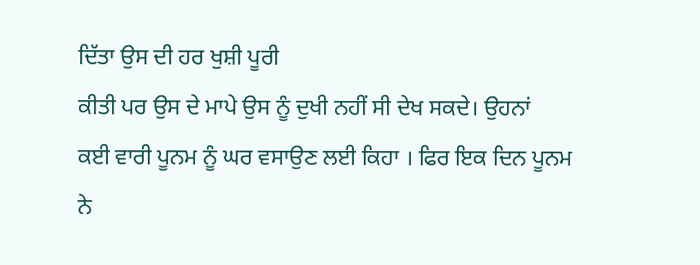ਦਿੱਤਾ ਉਸ ਦੀ ਹਰ ਖੁਸ਼ੀ ਪੂਰੀ
ਕੀਤੀ ਪਰ ਉਸ ਦੇ ਮਾਪੇ ਉਸ ਨੂੰ ਦੁਖੀ ਨਹੀਂ ਸੀ ਦੇਖ ਸਕਦੇ। ਉਹਨਾਂ
ਕਈ ਵਾਰੀ ਪੂਨਮ ਨੂੰ ਘਰ ਵਸਾਉਣ ਲਈ ਕਿਹਾ । ਫਿਰ ਇਕ ਦਿਨ ਪੂਨਮ ਨੇ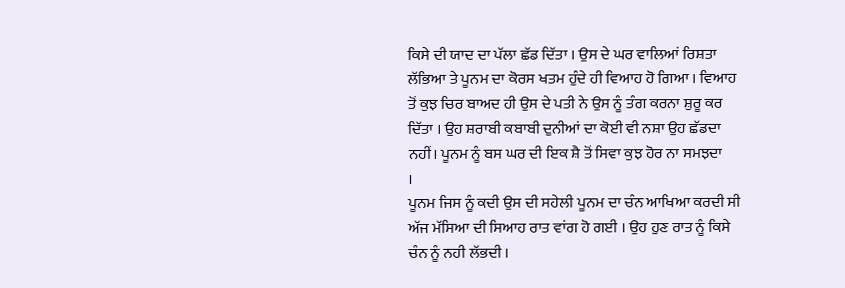ਕਿਸੇ ਦੀ ਯਾਦ ਦਾ ਪੱਲਾ ਛੱਡ ਦਿੱਤਾ । ਉਸ ਦੇ ਘਰ ਵਾਲਿਆਂ ਰਿਸ਼ਤਾ
ਲੱਭਿਆ ਤੇ ਪੂਨਮ ਦਾ ਕੋਰਸ ਖਤਮ ਹੁੰਦੇ ਹੀ ਵਿਆਹ ਹੋ ਗਿਆ । ਵਿਆਹ
ਤੋਂ ਕੁਝ ਚਿਰ ਬਾਅਦ ਹੀ ਉਸ ਦੇ ਪਤੀ ਨੇ ਉਸ ਨੂੰ ਤੰਗ ਕਰਨਾ ਸ਼ੁਰੂ ਕਰ
ਦਿੱਤਾ । ਉਹ ਸ਼ਰਾਬੀ ਕਬਾਬੀ ਦੁਨੀਆਂ ਦਾ ਕੋਈ ਵੀ ਨਸ਼ਾ ਉਹ ਛੱਡਦਾ
ਨਹੀਂ। ਪੂਨਮ ਨੂੰ ਬਸ ਘਰ ਦੀ ਇਕ ਸ਼ੈ ਤੋਂ ਸਿਵਾ ਕੁਝ ਹੋਰ ਨਾ ਸਮਝਦਾ
।
ਪੂਨਮ ਜਿਸ ਨੂੰ ਕਦੀ ਉਸ ਦੀ ਸਹੇਲੀ ਪੂਨਮ ਦਾ ਚੰਨ ਆਖਿਆ ਕਰਦੀ ਸੀ
ਅੱਜ ਮੱਸਿਆ ਦੀ ਸਿਆਹ ਰਾਤ ਵਾਂਗ ਹੋ ਗਈ । ਉਹ ਹੁਣ ਰਾਤ ਨੂੰ ਕਿਸੇ
ਚੰਨ ਨੂੰ ਨਹੀ ਲੱਭਦੀ ।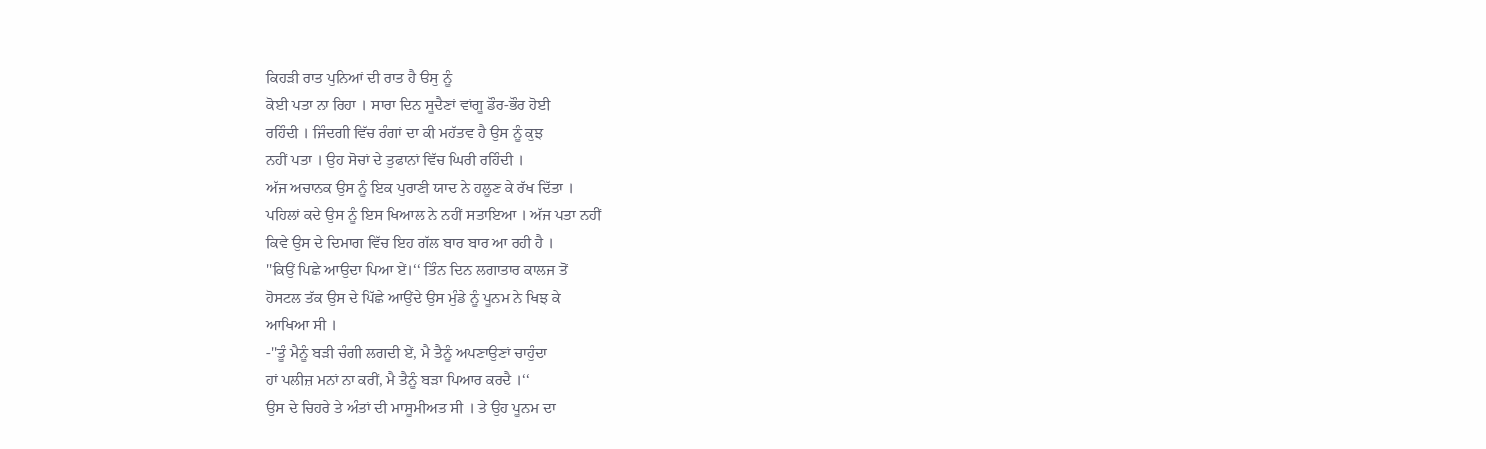ਕਿਹੜੀ ਰਾਤ ਪੁਨਿਆਂ ਦੀ ਰਾਤ ਹੈ ੳਸੁ ਨੂੰ
ਕੋਈ ਪਤਾ ਨਾ ਰਿਹਾ । ਸਾਰਾ ਦਿਨ ਸੂਦੈਣਾਂ ਵਾਂਗੂ ਡੌਰ-ਭੌਰ ਹੋਈ
ਰਹਿੰਦੀ । ਜਿੰਦਗੀ ਵਿੱਚ ਰੰਗਾਂ ਦਾ ਕੀ ਮਹੱਤਵ ਹੈ ਉਸ ਨੂੰ ਕੁਝ
ਨਹੀਂ ਪਤਾ । ਉਹ ਸੋਚਾਂ ਦੇ ਤੁਫਾਨਾਂ ਵਿੱਚ ਘਿਰੀ ਰਹਿੰਦੀ ।
ਅੱਜ ਅਚਾਨਕ ਉਸ ਨੂੰ ਇਕ ਪੁਰਾਣੀ ਯਾਦ ਨੇ ਹਲੂਣ ਕੇ ਰੱਖ ਦਿੱਤਾ ।
ਪਹਿਲਾਂ ਕਦੇ ਉਸ ਨੂੰ ਇਸ ਖਿਆਲ ਨੇ ਨਹੀਂ ਸਤਾਇਆ । ਅੱਜ ਪਤਾ ਨਹੀਂ
ਕਿਵੇ ਉਸ ਦੇ ਦਿਮਾਗ ਵਿੱਚ ਇਹ ਗੱਲ ਬਾਰ ਬਾਰ ਆ ਰਹੀ ਹੈ ।
''ਕਿਉਂ ਪਿਛੇ ਆਉਦਾ ਪਿਆ ਏਂ।‘‘ ਤਿੰਨ ਦਿਨ ਲਗਾਤਾਰ ਕਾਲਜ ਤੋਂ
ਹੋਸਟਲ ਤੱਕ ਉਸ ਦੇ ਪਿੱਛੇ ਆਉਂਦੇ ਉਸ ਮੁੰਡੇ ਨੂੰ ਪੂਨਮ ਨੇ ਖਿਝ ਕੇ
ਆਖਿਆ ਸੀ ।
-''ਤੂੰ ਮੈਨੂੰ ਬੜੀ ਚੰਗੀ ਲਗਦੀ ਏਂ, ਮੈ ਤੈਨੂੰ ਅਪਣਾਉਣਾਂ ਚਾਹੁੰਦਾ
ਹਾਂ ਪਲੀਜ਼ ਮਨਾਂ ਨਾ ਕਰੀਂ, ਮੈ ਤੈਨੂੰ ਬੜਾ ਪਿਆਰ ਕਰਦੈ ।‘‘
ਉਸ ਦੇ ਚਿਹਰੇ ਤੇ ਅੰਤਾਂ ਦੀ ਮਾਸੂਮੀਅਤ ਸੀ । ਤੇ ਉਹ ਪੂਨਮ ਦਾ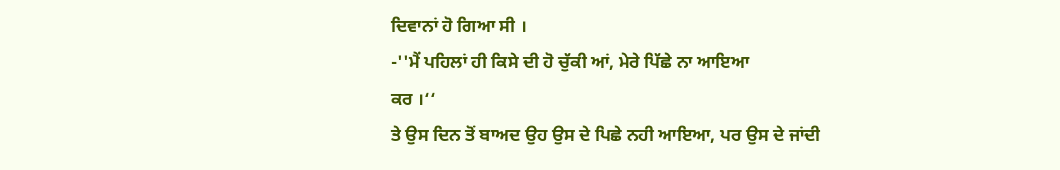ਦਿਵਾਨਾਂ ਹੋ ਗਿਆ ਸੀ ।
-''ਮੈਂ ਪਹਿਲਾਂ ਹੀ ਕਿਸੇ ਦੀ ਹੋ ਚੁੱਕੀ ਆਂ, ਮੇਰੇ ਪਿੱਛੇ ਨਾ ਆਇਆ
ਕਰ ।‘‘
ਤੇ ਉਸ ਦਿਨ ਤੋਂ ਬਾਅਦ ਉਹ ਉਸ ਦੇ ਪਿਛੇ ਨਹੀ ਆਇਆ, ਪਰ ਉਸ ਦੇ ਜਾਂਦੀ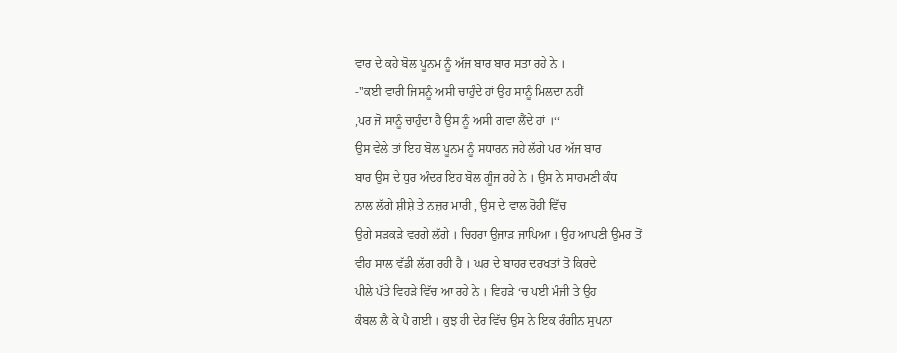ਵਾਰ ਦੇ ਕਹੇ ਬੋਲ ਪੂਨਮ ਨੂੰ ਅੱਜ ਬਾਰ ਬਾਰ ਸਤਾ ਰਹੇ ਨੇ ।
-''ਕਈ ਵਾਰੀ ਜਿਸਨੂੰ ਅਸੀ ਚਾਹੁੰਦੇ ਹਾਂ ਉਹ ਸਾਨੂੰ ਮਿਲਦਾ ਨਹੀਂ
,ਪਰ ਜੋ ਸਾਨੂੰ ਚਾਹੁੰਦਾ ਹੈ ਉਸ ਨੂੰ ਅਸੀ ਗਵਾ ਲੈਂਦੇ ਹਾਂ ।‘‘
ਉਸ ਵੇਲੇ ਤਾਂ ਇਹ ਬੋਲ ਪੂਨਮ ਨੂੰ ਸਧਾਰਨ ਜਹੇ ਲੱਗੇ ਪਰ ਅੱਜ ਬਾਰ
ਬਾਰ ਉਸ ਦੇ ਧੁਰ ਅੰਦਰ ਇਹ ਬੋਲ ਗੂੰਜ ਰਹੇ ਨੇ । ਉਸ ਨੇ ਸਾਹਮਣੀ ਕੰਧ
ਨਾਲ ਲੱਗੇ ਸ਼ੀਸ਼ੇ ਤੇ ਨਜ਼ਰ ਮਾਰੀ , ਉਸ ਦੇ ਵਾਲ ਰੋਹੀ ਵਿੱਚ
ਉਗੇ ਸੜਕੜੇ ਵਰਗੇ ਲੱਗੇ । ਚਿਹਰਾ ਉਜਾੜ ਜਾਪਿਆ । ਉਹ ਆਪਣੀ ਉਮਰ ਤੋਂ
ਵੀਹ ਸਾਲ ਵੱਡੀ ਲੱਗ ਰਹੀ ਹੈ । ਘਰ ਦੇ ਬਾਹਰ ਦਰਖਤਾਂ ਤੋ ਕਿਰਦੇ
ਪੀਲੇ ਪੱਤੇ ਵਿਹੜੇ ਵਿੱਚ ਆ ਰਹੇ ਨੇ । ਵਿਹੜੇ ‘ਚ ਪਈ ਮੰਜੀ ਤੇ ਉਹ
ਕੰਬਲ ਲੈ ਕੇ ਪੈ ਗਈ । ਕੁਝ ਹੀ ਦੇਰ ਵਿੱਚ ਉਸ ਨੇ ਇਕ ਰੰਗੀਨ ਸੁਪਨਾ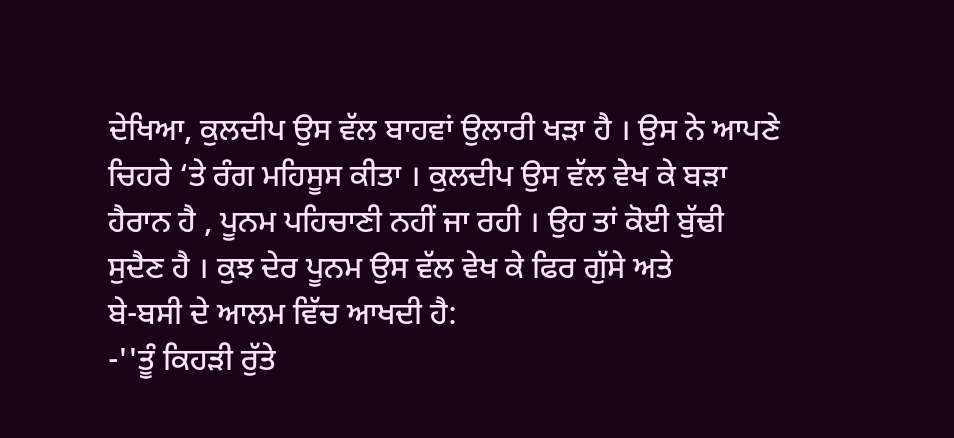ਦੇਖਿਆ, ਕੁਲਦੀਪ ਉਸ ਵੱਲ ਬਾਹਵਾਂ ਉਲਾਰੀ ਖੜਾ ਹੈ । ਉਸ ਨੇ ਆਪਣੇ
ਚਿਹਰੇ ‘ਤੇ ਰੰਗ ਮਹਿਸੂਸ ਕੀਤਾ । ਕੁਲਦੀਪ ਉਸ ਵੱਲ ਵੇਖ ਕੇ ਬੜਾ
ਹੈਰਾਨ ਹੈ , ਪੂਨਮ ਪਹਿਚਾਣੀ ਨਹੀਂ ਜਾ ਰਹੀ । ਉਹ ਤਾਂ ਕੋਈ ਬੁੱਢੀ
ਸੁਦੈਣ ਹੈ । ਕੁਝ ਦੇਰ ਪੂਨਮ ਉਸ ਵੱਲ ਵੇਖ ਕੇ ਫਿਰ ਗੁੱਸੇ ਅਤੇ
ਬੇ-ਬਸੀ ਦੇ ਆਲਮ ਵਿੱਚ ਆਖਦੀ ਹੈ:
-''ਤੂੰ ਕਿਹੜੀ ਰੁੱਤੇ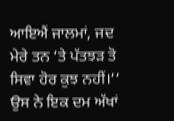ਆਇਐਂ ਜਾਲਮਾਂ, ਜਦ ਮੇਰੇ ਤਨ ‘ਤੇ ਪੱਤਝੜ ਤੋ
ਸਿਵਾ ਹੋਰ ਕੁਝ ਨਹੀਂ।‘‘
ਉਸ ਨੇ ਇਕ ਦਮ ਅੱਖਾਂ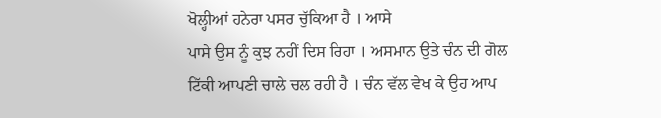ਖੋਲ੍ਹੀਆਂ ਹਨੇਰਾ ਪਸਰ ਚੁੱਕਿਆ ਹੈ । ਆਸੇ
ਪਾਸੇ ਉਸ ਨੂੰ ਕੁਝ ਨਹੀਂ ਦਿਸ ਰਿਹਾ । ਅਸਮਾਨ ਉਤੇ ਚੰਨ ਦੀ ਗੋਲ
ਟਿੱਕੀ ਆਪਣੀ ਚਾਲੇ ਚਲ ਰਹੀ ਹੈ । ਚੰਨ ਵੱਲ ਵੇਖ ਕੇ ਉਹ ਆਪ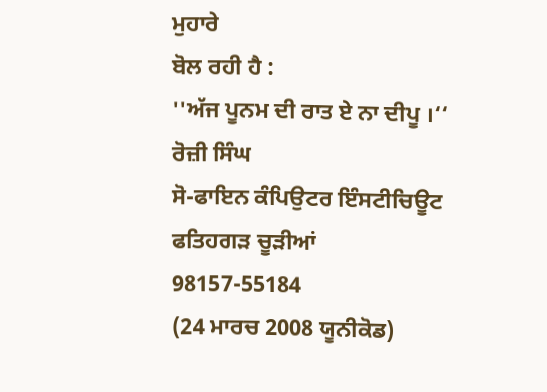ਮੁਹਾਰੇ
ਬੋਲ ਰਹੀ ਹੈ :
''ਅੱਜ ਪੂਨਮ ਦੀ ਰਾਤ ਏ ਨਾ ਦੀਪੂ ।‘‘
ਰੋਜ਼ੀ ਸਿੰਘ
ਸੋ-ਫਾਇਨ ਕੰਪਿਉਟਰ ਇੰਸਟੀਚਿਊਟ
ਫਤਿਹਗੜ ਚੂੜੀਆਂ
98157-55184
(24 ਮਾਰਚ 2008 ਯੂਨੀਕੋਡ)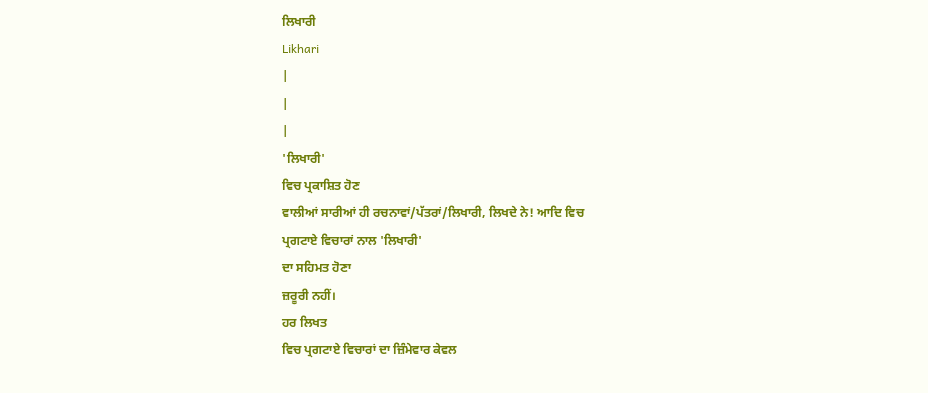ਲਿਖਾਰੀ
Likhari
|
|
|
'ਲਿਖਾਰੀ'
ਵਿਚ ਪ੍ਰਕਾਸ਼ਿਤ ਹੋਣ
ਵਾਲੀਆਂ ਸਾਰੀਆਂ ਹੀ ਰਚਨਾਵਾਂ/ਪੱਤਰਾਂ/ਲਿਖਾਰੀ, ਲਿਖਦੇ ਨੇ! ਆਦਿ ਵਿਚ
ਪ੍ਰਗਟਾਏ ਵਿਚਾਰਾਂ ਨਾਲ 'ਲਿਖਾਰੀ'
ਦਾ ਸਹਿਮਤ ਹੋਣਾ
ਜ਼ਰੂਰੀ ਨਹੀਂ।
ਹਰ ਲਿਖਤ
ਵਿਚ ਪ੍ਰਗਟਾਏ ਵਿਚਾਰਾਂ ਦਾ ਜ਼ਿੰਮੇਵਾਰ ਕੇਵਲ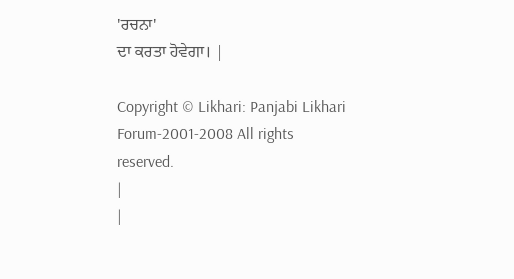'ਰਚਨਾ'
ਦਾ ਕਰਤਾ ਹੋਵੇਗਾ। |

Copyright © Likhari: Panjabi Likhari Forum-2001-2008 All rights
reserved.
|
|